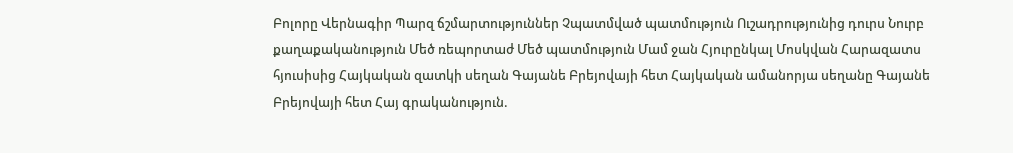Բոլորը Վերնագիր Պարզ ճշմարտություններ Չպատմված պատմություն Ուշադրությունից դուրս Նուրբ քաղաքականություն Մեծ ռեպորտաժ Մեծ պատմություն Մամ ջան Հյուրընկալ Մոսկվան Հարազատս հյուսիսից Հայկական զատկի սեղան Գայանե Բրեյովայի հետ Հայկական ամանորյա սեղանը Գայանե Բրեյովայի հետ Հայ գրականություն.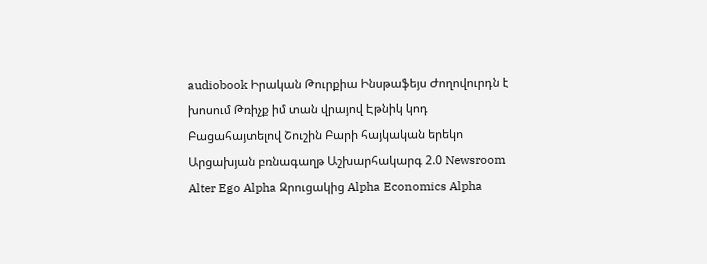audiobook Իրական Թուրքիա Ինսթաֆեյս Ժողովուրդն է խոսում Թռիչք իմ տան վրայով Էթնիկ կոդ Բացահայտելով Շուշին Բարի հայկական երեկո Արցախյան բռնագաղթ Աշխարհակարգ 2.0 Newsroom Alter Ego Alpha Զրուցակից Alpha Economics Alpha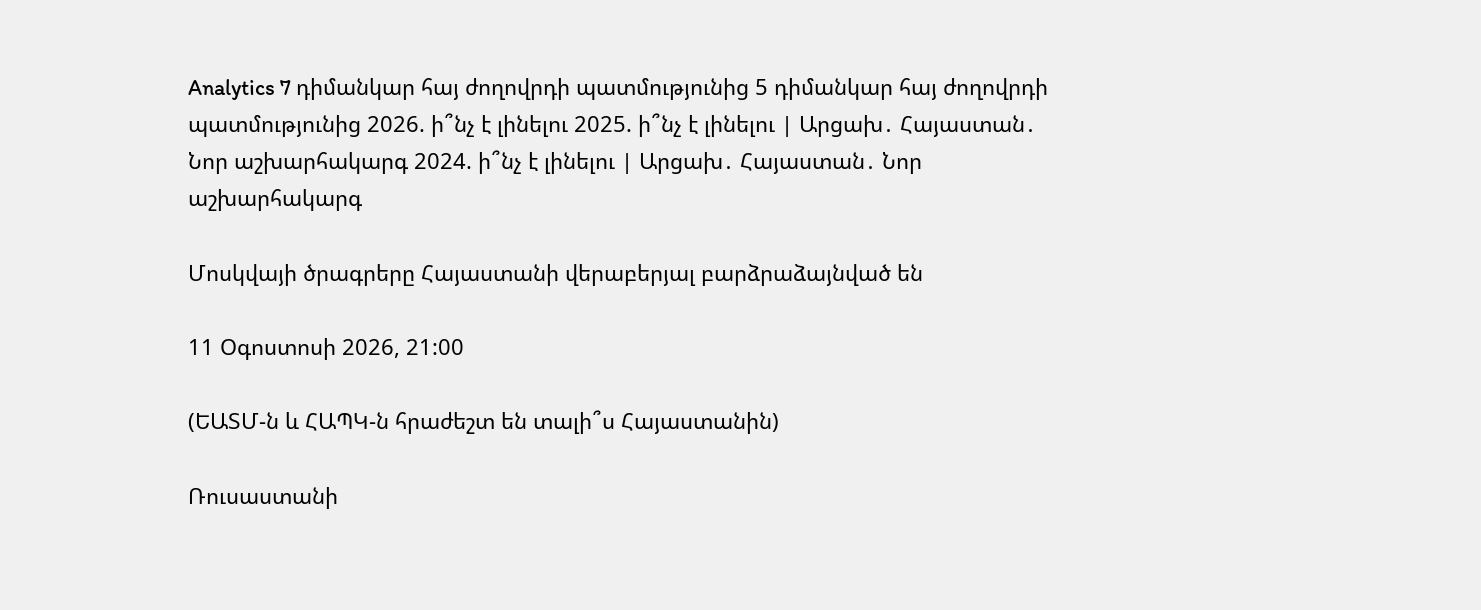Analytics 7 դիմանկար հայ ժողովրդի պատմությունից 5 դիմանկար հայ ժողովրդի պատմությունից 2026. ի՞նչ է լինելու 2025. ի՞նչ է լինելու | Արցախ․ Հայաստան․ Նոր աշխարհակարգ 2024. ի՞նչ է լինելու | Արցախ․ Հայաստան․ Նոր աշխարհակարգ

Մոսկվայի ծրագրերը Հայաստանի վերաբերյալ բարձրաձայնված են

11 Օգոստոսի 2026, 21:00

(ԵԱՏՄ-ն և ՀԱՊԿ-ն հրաժեշտ են տալի՞ս Հայաստանին)

Ռուսաստանի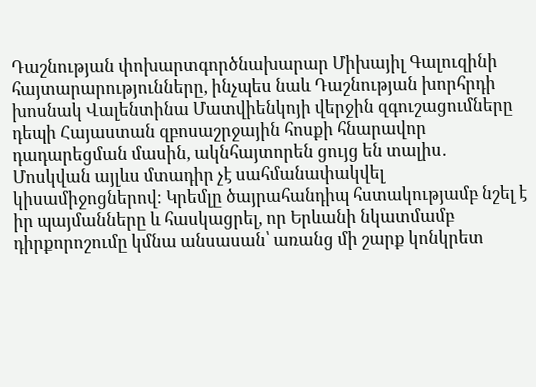Դաշնության փոխարտգործնախարար Միխայիլ Գալուզինի հայտարարությունները, ինչպես նաև Դաշնության խորհրդի խոսնակ Վալենտինա Մատվիենկոյի վերջին զգուշացումները դեպի Հայաստան զբոսաշրջային հոսքի հնարավոր դադարեցման մասին, ակնհայտորեն ցույց են տալիս․ Մոսկվան այլևս մտադիր չէ սահմանափակվել կիսամիջոցներով։ Կրեմլը ծայրահանդիպ հստակությամբ նշել է իր պայմանները և հասկացրել, որ Երևանի նկատմամբ դիրքորոշումը կմնա անսասան՝ առանց մի շարք կոնկրետ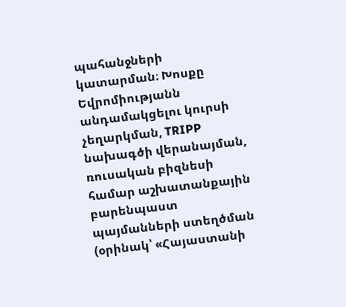պահանջների կատարման։ Խոսքը Եվրոմիությանն անդամակցելու կուրսի չեղարկման, TRIPP նախագծի վերանայման, ռուսական բիզնեսի համար աշխատանքային բարենպաստ պայմանների ստեղծման (օրինակ՝ «Հայաստանի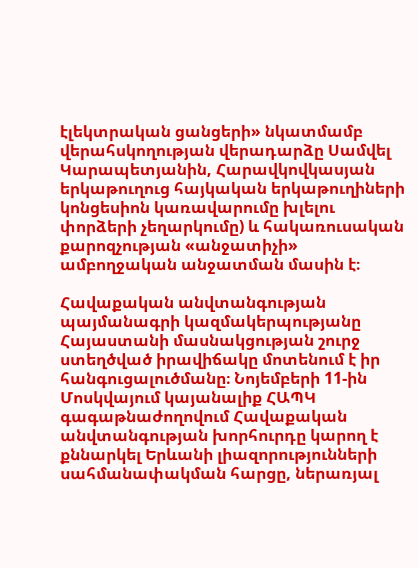էլեկտրական ցանցերի» նկատմամբ վերահսկողության վերադարձը Սամվել Կարապետյանին, Հարավկովկասյան երկաթուղուց հայկական երկաթուղիների կոնցեսիոն կառավարումը խլելու փորձերի չեղարկումը) և հակառուսական քարոզչության «անջատիչի» ամբողջական անջատման մասին է։

Հավաքական անվտանգության պայմանագրի կազմակերպությանը Հայաստանի մասնակցության շուրջ ստեղծված իրավիճակը մոտենում է իր հանգուցալուծմանը։ Նոյեմբերի 11-ին Մոսկվայում կայանալիք ՀԱՊԿ գագաթնաժողովում Հավաքական անվտանգության խորհուրդը կարող է քննարկել Երևանի լիազորությունների սահմանափակման հարցը, ներառյալ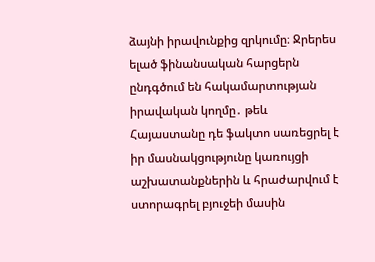ձայնի իրավունքից զրկումը։ Ջրերես ելած ֆինանսական հարցերն ընդգծում են հակամարտության իրավական կողմը․ թեև Հայաստանը դե ֆակտո սառեցրել է իր մասնակցությունը կառույցի աշխատանքներին և հրաժարվում է ստորագրել բյուջեի մասին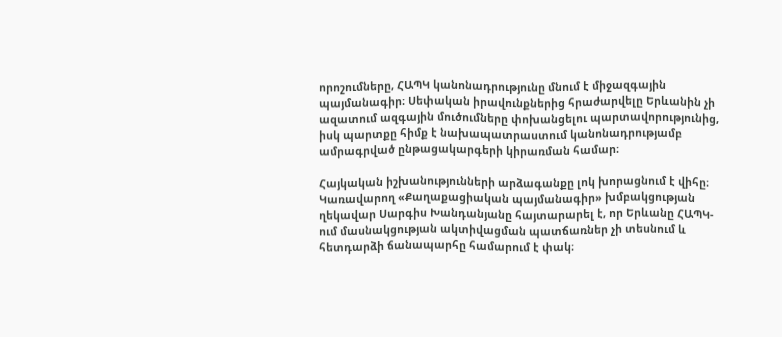որոշումները, ՀԱՊԿ կանոնադրությունը մնում է միջազգային պայմանագիր։ Սեփական իրավունքներից հրաժարվելը Երևանին չի ազատում ազգային մուծումները փոխանցելու պարտավորությունից, իսկ պարտքը հիմք է նախապատրաստում կանոնադրությամբ ամրագրված ընթացակարգերի կիրառման համար։

Հայկական իշխանությունների արձագանքը լոկ խորացնում է վիհը։ Կառավարող «Քաղաքացիական պայմանագիր» խմբակցության ղեկավար Սարգիս Խանդանյանը հայտարարել է, որ Երևանը ՀԱՊԿ-ում մասնակցության ակտիվացման պատճառներ չի տեսնում և հետդարձի ճանապարհը համարում է փակ։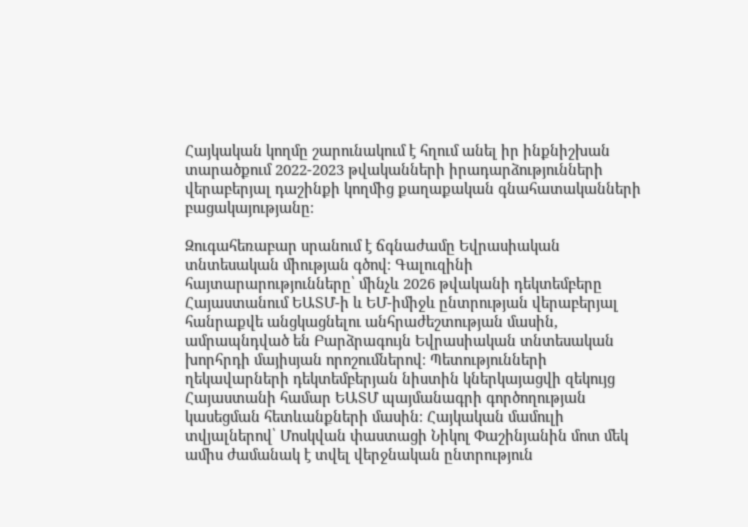Հայկական կողմը շարունակում է հղում անել իր ինքնիշխան տարածքում 2022-2023 թվականների իրադարձությունների վերաբերյալ դաշինքի կողմից քաղաքական գնահատականների բացակայությանը։

Զուգահեռաբար սրանում է ճգնաժամը Եվրասիական տնտեսական միության գծով։ Գալուզինի հայտարարությունները՝ մինչև 2026 թվականի դեկտեմբերը Հայաստանում ԵԱՏՄ-ի և ԵՄ-իմիջև ընտրության վերաբերյալ հանրաքվե անցկացնելու անհրաժեշտության մասին, ամրապնդված են Բարձրագույն Եվրասիական տնտեսական խորհրդի մայիսյան որոշումներով։ Պետությունների ղեկավարների դեկտեմբերյան նիստին կներկայացվի զեկույց Հայաստանի համար ԵԱՏՄ պայմանագրի գործողության կասեցման հետևանքների մասին։ Հայկական մամուլի տվյալներով՝ Մոսկվան փաստացի Նիկոլ Փաշինյանին մոտ մեկ ամիս ժամանակ է տվել վերջնական ընտրություն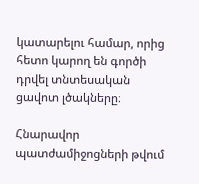կատարելու համար, որից հետո կարող են գործի դրվել տնտեսական ցավոտ լծակները։

Հնարավոր պատժամիջոցների թվում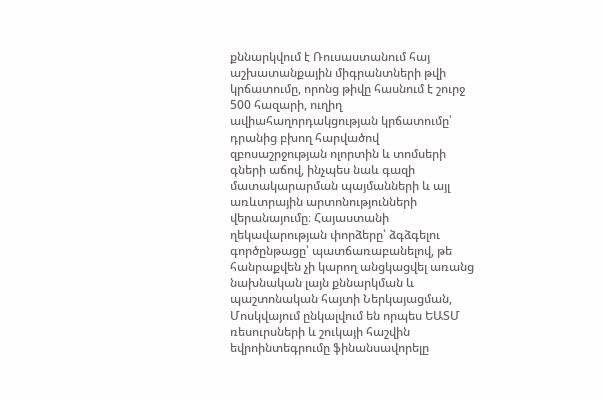քննարկվում է Ռուսաստանում հայ աշխատանքային միգրանտների թվի կրճատումը, որոնց թիվը հասնում է շուրջ 500 հազարի, ուղիղ ավիահաղորդակցության կրճատումը՝ դրանից բխող հարվածով զբոսաշրջության ոլորտին և տոմսերի գների աճով, ինչպես նաև գազի մատակարարման պայմանների և այլ առևտրային արտոնությունների վերանայումը։ Հայաստանի ղեկավարության փորձերը՝ ձգձգելու գործընթացը՝ պատճառաբանելով, թե հանրաքվեն չի կարող անցկացվել առանց նախնական լայն քննարկման և պաշտոնական հայտի Ներկայացման, Մոսկվայում ընկալվում են որպես ԵԱՏՄ ռեսուրսների և շուկայի հաշվին եվրոինտեգրումը ֆինանսավորելը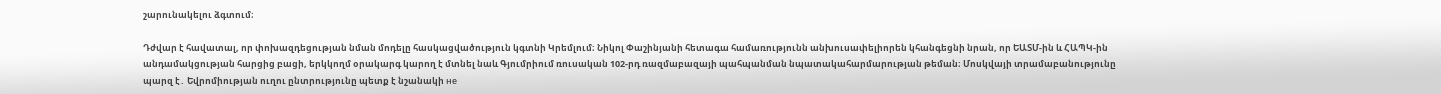շարունակելու ձգտում։

Դժվար է հավատալ, որ փոխազդեցության նման մոդելը հասկացվածություն կգտնի Կրեմլում։ Նիկոլ Փաշինյանի հետագա համառությունն անխուսափելիորեն կհանգեցնի նրան, որ ԵԱՏՄ-ին և ՀԱՊԿ-ին անդամակցության հարցից բացի, երկկողմ օրակարգ կարող է մտնել նաև Գյումրիում ռուսական 102-րդ ռազմաբազայի պահպանման նպատակահարմարության թեման։ Մոսկվայի տրամաբանությունը պարզ է․ Եվրոմիության ուղու ընտրությունը պետք է նշանակի не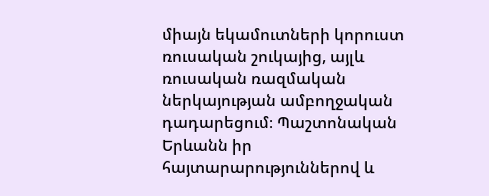միայն եկամուտների կորուստ ռուսական շուկայից, այլև ռուսական ռազմական ներկայության ամբողջական դադարեցում։ Պաշտոնական Երևանն իր հայտարարություններով և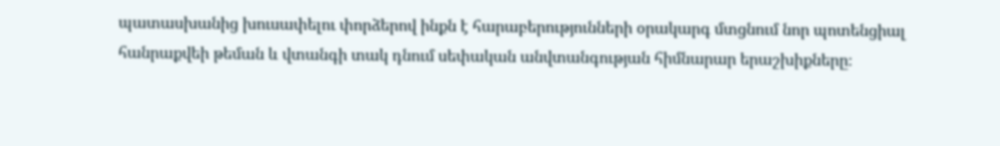պատասխանից խուսափելու փորձերով ինքն է հարաբերությունների օրակարգ մտցնում նոր պոտենցիալ հանրաքվեի թեման և վտանգի տակ դնում սեփական անվտանգության հիմնարար երաշխիքները։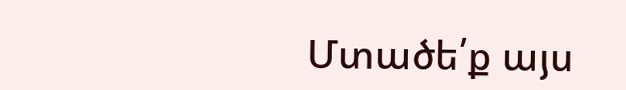Մտածե՛ք այս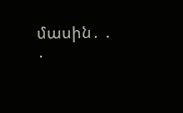մասին․ ․ ․